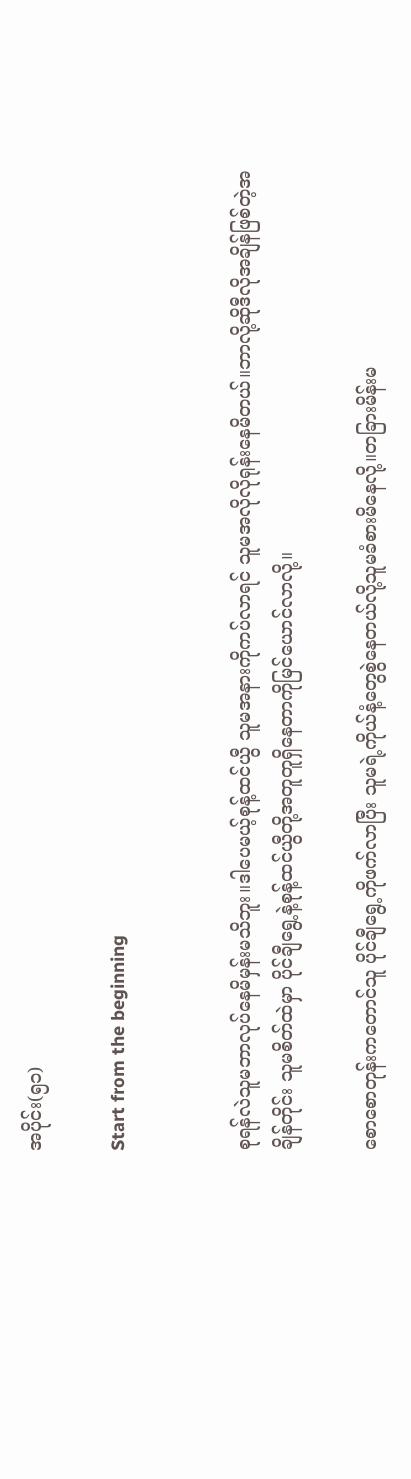အပိုင်း(၅၁)

Start from the beginning


စုရန်လဲသူမဘာလုပ်နေမိမှန်းမသိဘူး။ဒါပေမယ့်စုန့်ထင်ယွီ သူမအနားကိုကပ်လာရင် သူမအလိုလိုရုန်းနေမိတယ်။ဘာလို့ဆိုဒီလိုအချိန်ဖြစ်တဲ့အချိန်တိုင်း သူမစိတ်ထဲမှာ ပိုင်ချီရွေ့နဲ့စုန့်ထင်ယွီတို့အတူတူရှိနေတာကိုမြင်ယောင်လာလို့။

စောစောတုန်းကတောင်သူ ပိုင်ချီရွေ့ကိုဖက်လာပြီး သူမရဲ့ကိုယ်နံ့တွေစွဲနေတယ်လို့သူမခံစားမိနေလို့။တခြားမိန်းမ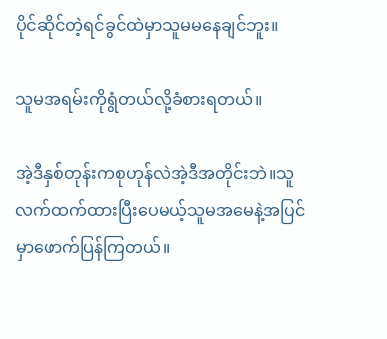ပိုင်ဆိုင်တဲ့ရင်ခွင်ထဲမှာသူမမနေချင်ဘူး။

သူမအရမ်းကိုရွံတယ်လို့ခံစားရတယ်။

အဲ့ဒီနှစ်တုန်းကစုဟုန်လဲအဲ့ဒီအတိုင်းဘဲ။သူလက်ထက်ထားပြီးပေမယ့်သူမအမေနဲ့အပြင်မှာဖောက်ပြန်ကြတယ်။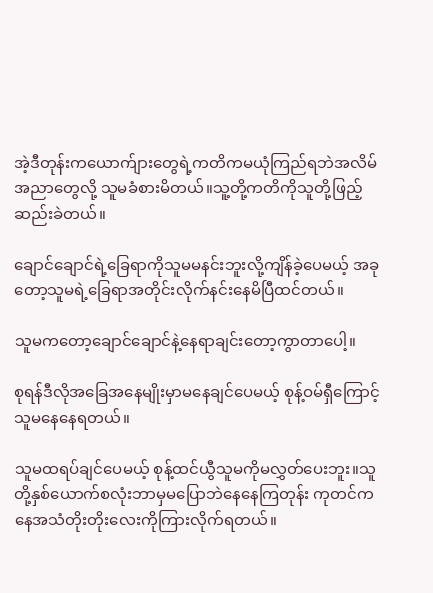အဲ့ဒီတုန်းကယောက်ျားတွေရဲ့ကတိကမယုံကြည်ရဘဲအလိမ်အညာတွေလို့ သူမခံစားမိတယ်။သူ့တို့ကတိကိုသူတို့ဖြည့်ဆည်းခဲတယ်။

ချောင်ချောင်ရဲ့ခြေရာကိုသူမမနင်းဘူးလို့ကျိန်ခဲ့ပေမယ့် အခုတော့သူမရဲ့ခြေရာအတိုင်းလိုက်နင်းနေမိပြီထင်တယ်။

သူမကတော့ချောင်ချောင်နဲ့နေရာချင်းတော့ကွာတာပေါ့။

စုရန်ဒီလိုအခြေအနေမျိုးမှာမနေချင်ပေမယ့် စုန့်ဝမ်ရှီကြောင့် သူမနေနေရတယ်။

သူမထရပ်ချင်ပေမယ့် စုန့်ထင်ယွီသူမကိုမလွှတ်ပေးဘူး။သူတို့နှစ်ယောက်စလုံးဘာမှမပြောဘဲနေနေကြတုန်း ကုတင်ကနေအသံတိုးတိုးလေးကိုကြားလိုက်ရတယ်။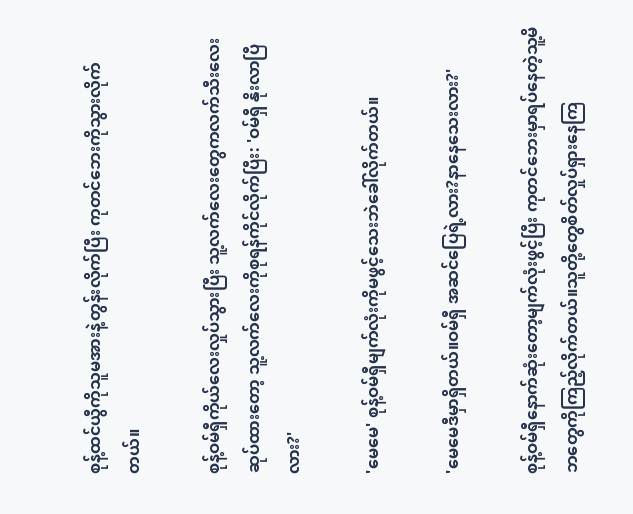စုန့်ထင်ယွီကိုသူမအားနဲ့တွန်းလိုက်ပြီး ကုတင်ဘေးကိုသွားလိုက်တယ်။

စုန့်ဝမ်ရှီကိုယ်လေးလှုပ်သွားပြီး သူ့လက်လေးတွေကလက်သီးလေးဆုပ်ထားတော့ သူ့လက်လေးကိုစုရန်ကိုင်လိုက်ပြီး: 'ဝမ်ရှီ နိုးလာပြီလား?'

'မေမေ' စုန့်ဝမ်ရှီမျက်လုံးကိုမဖွင့်သေးဘဲခေါ်လိုက်တယ်။

'မေမေဒီမှာရှိတယ်။ဝမ်ရှီ အဆင်ပြေရဲ့လား?နာနေသေးလား?'

စုန့်ဝမ်ရှီနောက်ဆုံးတော့မျက်လုံးဖွင့်ပြီး ကုတင်ဘေးမှာရပ်နေတဲ့သူ့မိဘတွေကိုကြည့်လိုက်တယ်။သူတို့တွေစိတ်လှုပ်ရှားနေကြ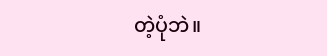တဲ့ပုံဘဲ။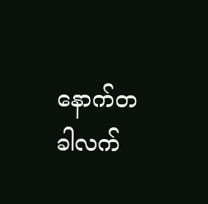နောက်တခါလက်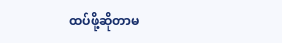ထပ်ဖို့ဆိုတာမ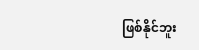ဖြစ်နိုင်ဘူး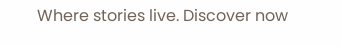Where stories live. Discover now